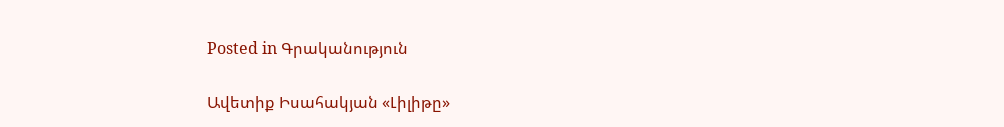Posted in Գրականություն

Ավետիք Իսահակյան «Լիլիթը»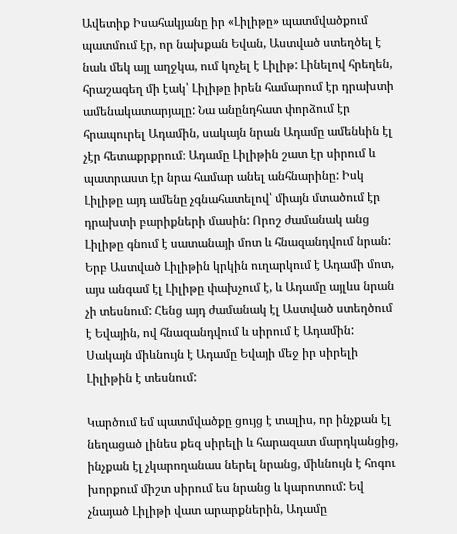Ավետիք Իսահակյանը իր «Լիլիթը» պատմվածքում պատմում էր, որ նախքան Եվան, Աստված ստեղծել է նաև մեկ այլ աղջկա, ում կոչել է Լիլիթ: Լինելով հրեղեն, հրաշագեղ մի էակ՝ Լիլիթը իրեն համարում էր դրախտի ամենակատարյալը: Նա անընդհատ փորձում էր հրապուրել Ադամին, սակայն նրան Ադամը ամենևին էլ չէր հետաքրքրում։ Ադամը Լիլիթին շատ էր սիրում և պատրաստ էր նրա համար անել անհնարինը: Իսկ Լիլիթը այդ ամենը չգնահատելով՝ միայն մտածում էր դրախտի բարիքների մասին: Որոշ ժամանակ անց Լիլիթը գնում է սատանայի մոտ և հնազանդվում նրան: Երբ Աստված Լիլիթին կրկին ուղարկում է Ադամի մոտ, այս անգամ էլ Լիլիթը փախչում է, և Ադամը այլևս նրան չի տեսնում: Հենց այդ ժամանակ էլ Աստված ստեղծում է Եվային, ով հնազանդվում և սիրում է Ադամին: Սակայն միևնույն է Ադամը Եվայի մեջ իր սիրելի Լիլիթին է տեսնում:

Կարծում եմ պատմվածքը ցույց է տալիս, որ ինչքան էլ նեղացած լինես քեզ սիրելի և հարազատ մարդկանցից, ինչքան էլ չկարողանաս ներել նրանց, միևնույն է հոգու խորքում միշտ սիրում ես նրանց և կարոտում: Եվ չնայած Լիլիթի վատ արարքներին, Ադամը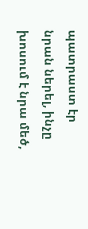պատրաստ էր նրան ներել, ինչը խոսում է նրա մեծ,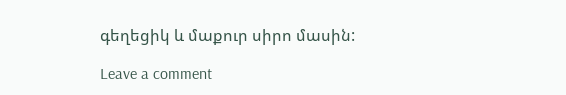գեղեցիկ և մաքուր սիրո մասին:

Leave a comment